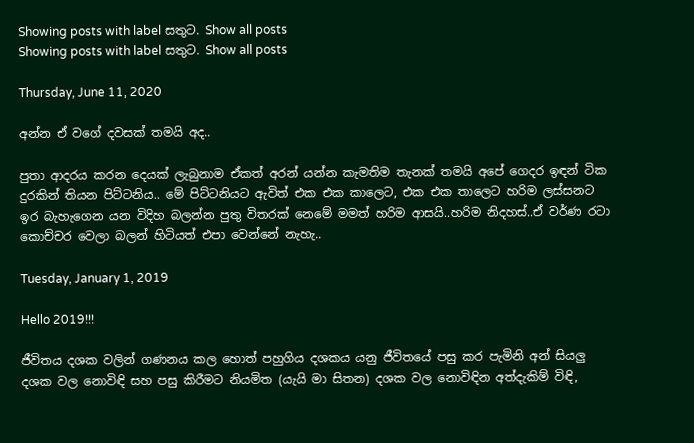Showing posts with label සතුට. Show all posts
Showing posts with label සතුට. Show all posts

Thursday, June 11, 2020

අන්න ඒ වගේ දවසක් තමයි අද..

පුතා ආදරය කරන දෙයක් ලැබුනාම ඒකත් අරන් යන්න කැමතිම තැනක් තමයි අපේ ගෙදර ඉඳන් ටික දුරකින් තියන පිට්ටනිය.. මේ පිට්ටනියට ඇවිත් එක එක කාලෙට, එක එක තාලෙට හරිම ලස්සනට ඉර බැහැගෙන යන විදිහ බලන්න පුතු විතරක් නෙමේ මමත් හරිම ආසයි..හරිම නිදහස්..ඒ වර්ණ රටා කොච්චර වෙලා බලන් හිටියත් එපා වෙන්නේ නැහැ..

Tuesday, January 1, 2019

Hello 2019!!!

ජීවිතය දශක වලින් ගණනය කල හොත් පහුගිය දශකය යනු ජීවිතයේ පසු කර පැමිනි අන් සියලු දශක වල නොවිඳි සහ පසු කිරීමට නියමිත (යැයි මා සිතන) දශක වල නොවිඳින අත්දැකිම් විඳි,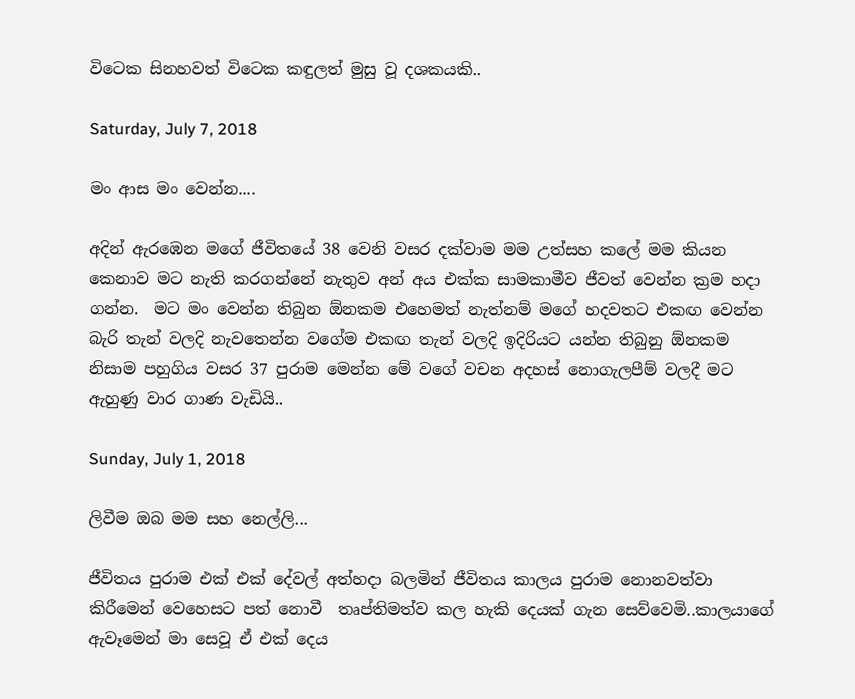විටෙක සිනහවත් විටෙක කඳුලත් මුසු වූ දශකයකි..

Saturday, July 7, 2018

මං ආස මං වෙන්න....

අදින් ඇරඹෙන මගේ ජීවිතයේ 38 වෙනි වසර දක්වාම මම උත්සහ කලේ මම කියන කෙනාව මට නැති කරගන්නේ නැතුව අන් අය එක්ක සාමකාමීව ජීවත් වෙන්න ක්‍රම හදා ගන්න.  මට මං වෙන්න තිබුන ඕනකම එහෙමත් නැත්නම් මගේ හදවතට එකඟ වෙන්න බැරි තැන් වලදි නැවතෙන්න වගේම එකඟ තැන් වලදි ඉදිරියට යන්න තිබුනු ඕනකම නිසාම පහුගිය වසර 37 පුරාම මෙන්න මේ වගේ වචන අදහස් නොගැලපීම් වලදී මට ඇහුණු වාර ගාණ වැඩියි..

Sunday, July 1, 2018

ලිවීම ඔබ මම සහ නෙල්ලි...

ජීවිතය පුරාම එක් එක් දේවල් අත්හදා බලමින් ජීවිතය කාලය පුරාම නොනවත්වා කිරීමෙන් වෙහෙසට පත් නොවී  තෘප්තිමත්ව කල හැකි දෙයක් ගැන සෙව්වෙමි..කාලයාගේ ඇවෑමෙන් මා සෙවූ ඒ එක් දෙය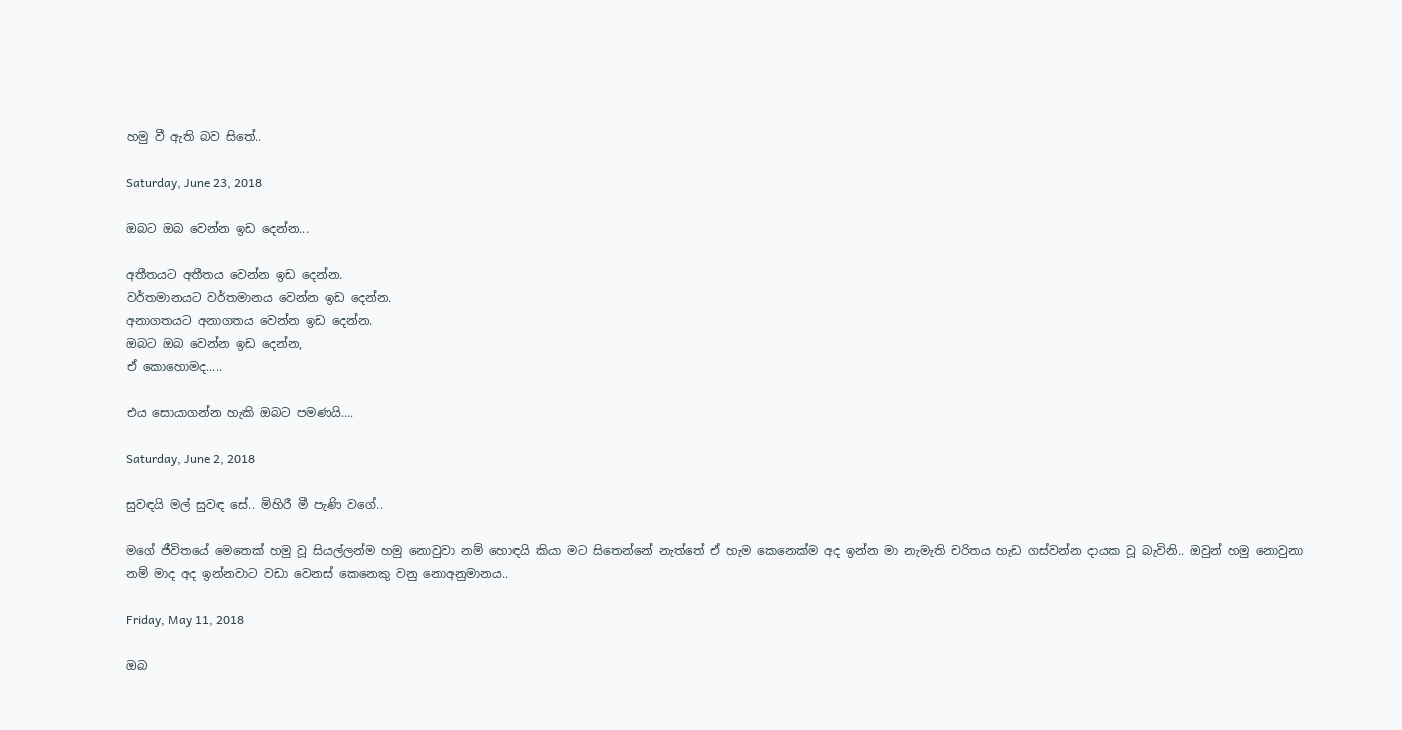හමු වී ඇති බව සිතේ..

Saturday, June 23, 2018

ඔබට ඔබ වෙන්න ඉඩ දෙන්න...

අතීතයට අතීතය වෙන්න ඉඩ දෙන්න.
වර්තමානයට වර්තමානය වෙන්න ඉඩ දෙන්න.
අනාගතයට අනාගතය වෙන්න ඉඩ දෙන්න.
ඔබට ඔබ වෙන්න ඉඩ දෙන්න,
ඒ කොහොමද.....

එය සොයාගන්න හැකි ඔබට පමණයි....

Saturday, June 2, 2018

සුවඳයි මල් සුවඳ සේ.. මිහිරී මී පැණි වගේ..

මගේ ජීවිතයේ මෙතෙක් හමු වූ සියල්ලන්ම හමු නොවුවා නම් හොඳයි කියා මට සිතෙන්නේ නැත්තේ ඒ හැම කෙනෙක්ම අද ඉන්න මා නැමැති චරිතය හැඩ ගස්වන්න දායක වූ බැවිනි.. ඔවුන් හමු නොවුනා නම් මාද අද ඉන්නවාට වඩා වෙනස් කෙනෙකු වනු නොඅනුමානය..

Friday, May 11, 2018

ඔබ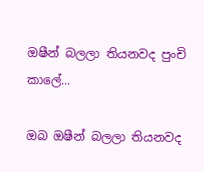ඔෂීන් බලලා තියනවද පුංචි කාලේ...

ඔබ ඔෂීන් බලලා තියනවද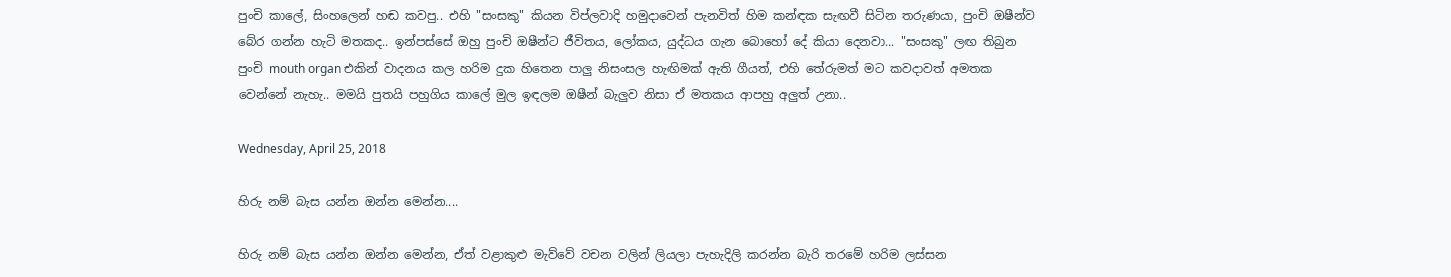පුංචි කාලේ, සිංහලෙන් හඬ කවපු.. එහි "සංසකු" කියන විප්ලවාදි හමුදාවෙන් පැනවිත් හිම කන්ඳක සැඟවී සිටින තරුණයා, පුංචි ඔෂීන්ව බේර ගන්න හැටි මතකද.. ඉන්පස්සේ ඔහු පුංචි ඔෂීන්ට ජීවිතය, ලෝකය, යුද්ධය ගැන බොහෝ දේ කියා දෙනවා... "සංසකු" ලඟ තිබුන පුංචි mouth organ එකින් වාදනය කල හරිම දුක හිතෙන පාලු නිසංසල හැඟිමක් ඇති ගීයත්, එහි තේරුමත් මට කවදාවත් අමතක වෙන්නේ නැහැ.. මමයි පුතයි පහුගිය කාලේ මුල ඉඳලම ඔෂීන් බැලුව නිසා ඒ මතකය ආපහු අලුත් උනා..

Wednesday, April 25, 2018

හිරු නම් බැස යන්න ඔන්න මෙන්න....

හිරු නම් බැස යන්න ඔන්න මෙන්න, ඒත් වළාකුළු මැව්වේ වචන වලින් ලියලා පැහැදිලි කරන්න බැරි තරමේ හරිම ලස්සන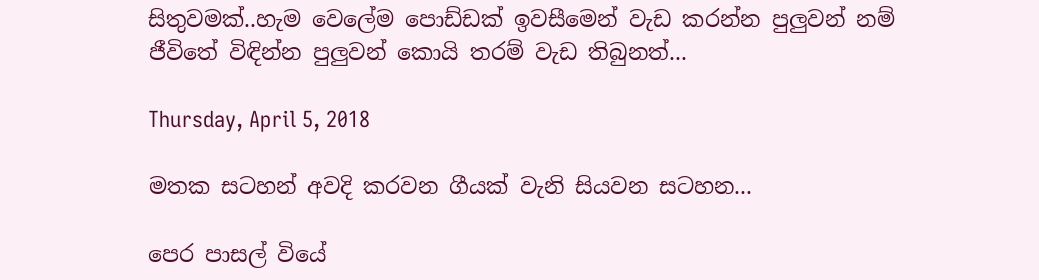සිතුවමක්..හැම වෙලේම පොඩ්ඩක් ඉවසීමෙන් වැඩ කරන්න පුලුවන් නම් ජීවිතේ විඳින්න පුලුවන් කොයි තරම් වැඩ තිබුනත්...

Thursday, April 5, 2018

මතක සටහන් අවදි කරවන ගීයක් වැනි සියවන සටහන...

පෙර පාසල් වියේ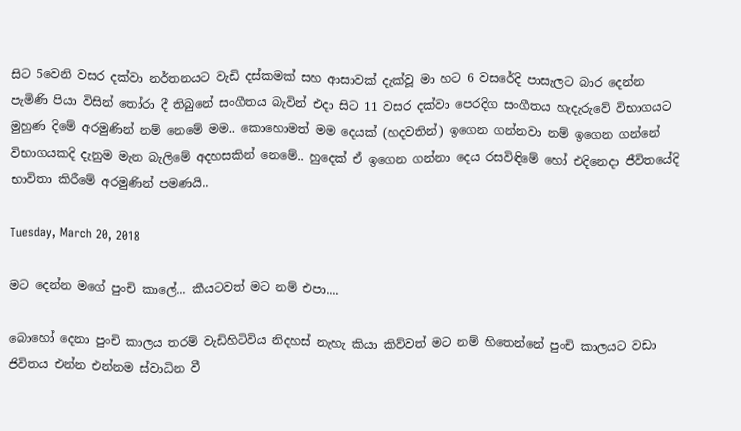සිට 5වෙනි වසර දක්වා නර්තනයට වැඩි දස්කමක් සහ ආසාවක් දැක්වූ මා හට 6 වසරේදි පාසැලට බාර දෙන්න පැමිණි පියා විසින් තෝරා දී තිබුනේ සංගීතය බැවින් එදා සිට 11 වසර දක්වා පෙරදිග සංගීතය හැදැරුවේ විභාගයට මුහුණ දිමේ අරමුණින් නම් නෙමේ මම.. කොහොමත් මම දෙයක් (හදවතින්) ඉගෙන ගන්නවා නම් ඉගෙන ගන්නේ විභාගයකදි දැනුම මැන බැලිමේ අදහසකින් නෙමේ.. හුදෙක් ඒ ඉගෙන ගන්නා දෙය රසවිඳිමේ හෝ එදිනෙදා ජීවිතයේදි භාවිතා කිරීමේ අරමුණින් පමණයි..

Tuesday, March 20, 2018

මට දෙන්න මගේ පුංචි කාලේ... කීයටවත් මට නම් එපා....

බොහෝ දෙනා පුංචි කාලය තරම් වැඩිහිටිවිය නිදහස් නැහැ කියා කිව්වත් මට නම් හිතෙන්නේ පුංචි කාලයට වඩා ජිවිතය එන්න එන්නම ස්වාධින වී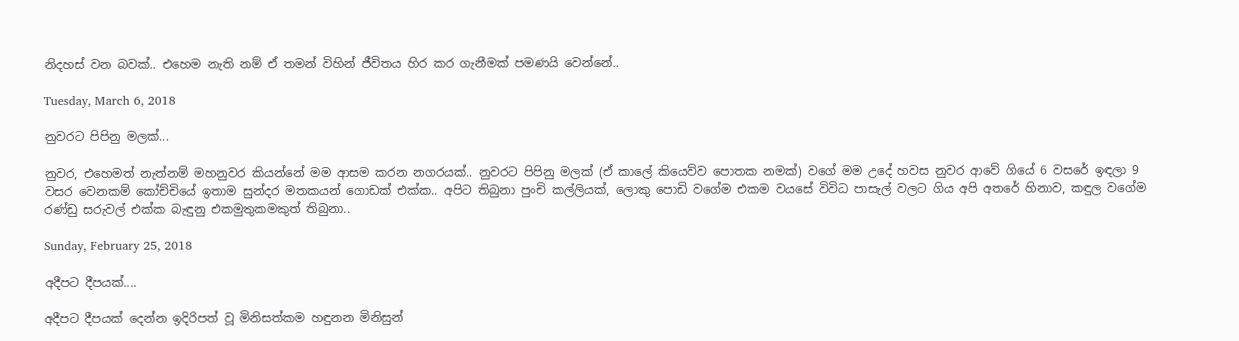නිදහස් වන බවක්.. එහෙම නැති නම් ඒ තමන් විහින් ජීවිතය හිර කර ගැනීමක් පමණයි වෙන්නේ..

Tuesday, March 6, 2018

නුවරට පිපිනු මලක්...

නුවර, එහෙමත් නැත්නම් මහනුවර කියන්නේ මම ආසම කරන නගරයක්.. නුවරට පිපිනු මලක් (ඒ කාලේ කියෙව්ව පොතක නමක්) වගේ මම උදේ හවස නුවර ආවේ ගියේ 6 වසරේ ඉඳලා 9 වසර වෙනකම් කෝච්චියේ ඉතාම සුන්දර මතකයන් ගොඩක් එක්ක.. අපිට තිබුනා පුංචි කල්ලියක්, ලොකු පොඩි වගේම එකම වයසේ විවිධ පාසැල් වලට ගිය අපි අතරේ හිනාව, කඳුල වගේම රණ්ඩු සරුවල් එක්ක බැඳුනු එකමුතුකමකුත් තිබුනා..

Sunday, February 25, 2018

අදීපට දීපයක්....

අදීපට දීපයක් දෙන්න ඉදිරිපත් වූ මිනිසත්කම හඳුනන මිනිසුන්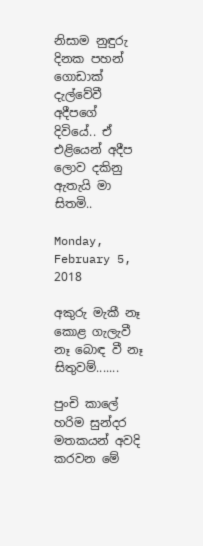නිසාම නුඳුරු දිනක පහන් ගොඩාක් දැල්වේවී අදීපගේ දිවියේ.. ඒ එළියෙන් අදීප ලොව දකිනු ඇතැයි මා සිතමි..

Monday, February 5, 2018

අකුරු මැකී නෑ කොළ ගැලැවී නෑ බොඳ වී නෑ සිතුවම්.......

පුංචි කාලේ හරිම සුන්දර මතකයන් අවදි කරවන මේ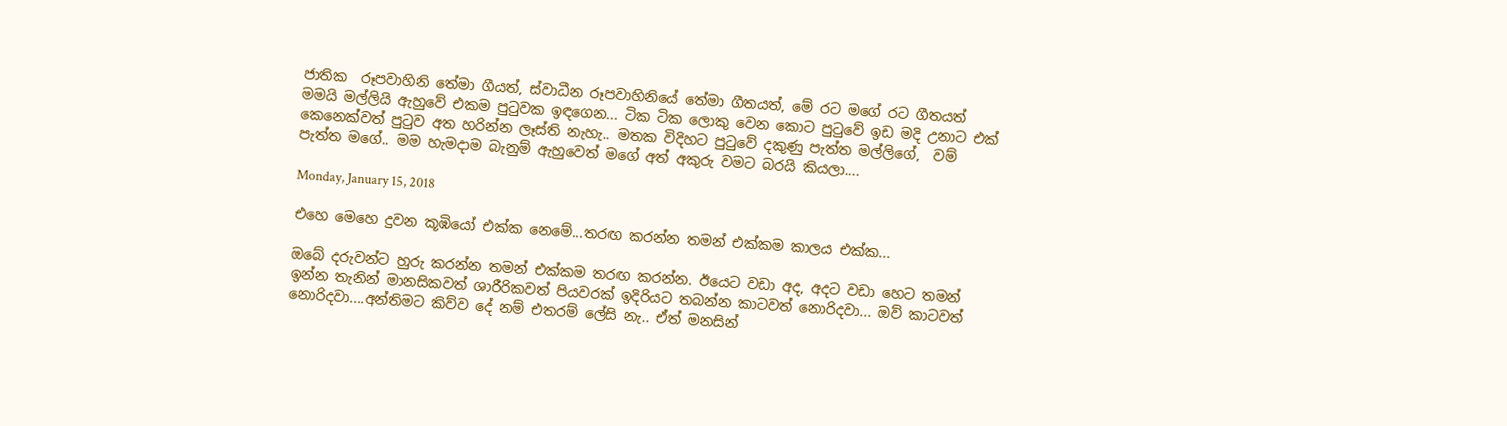ජාතික  රූපවාහිනි තේමා ගීයත්, ස්වාධීන රූපවාහිනියේ තේමා ගීතයත්, මේ රට මගේ රට ගීතයත් මමයි මල්ලියි ඇහුවේ එකම පුටුවක ඉඳගෙන... ටික ටික ලොකු වෙන කොට පුටුවේ ඉඩ මදි උනාට එක් කෙනෙක්වත් පුටුව අත හරින්න ලෑස්ති නැහැ.. මතක විදිහට පුටුවේ දකුණු පැත්ත මල්ලිගේ,  වම් පැත්ත මගේ.. මම හැමදාම බැනුම් ඇහුවෙත් මගේ අත් අකුරු වමට බරයි කියලා....

Monday, January 15, 2018

එහෙ මෙහෙ දුවන කූඹියෝ එක්ක නෙමේ...තරඟ කරන්න තමන් එක්කම කාලය එක්ක...

ඔබේ දරුවන්ට හුරු කරන්න තමන් එක්කම තරඟ කරන්න. ඊයෙට වඩා අද, අදට වඩා හෙට තමන් ඉන්න තැනින් මානසිකවත් ශාරීරිකවත් පියවරක් ඉදිරියට තබන්න කාටවත් නොරිදවා... ඔව් කාටවත්  නොරිදවා....අන්තිමට කිව්ව දේ නම් එතරම් ලේසි නැ.. ඒත් මනසින්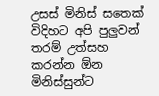උසස් මිනිස් සතෙක් විදිහට අපි පුලුවන් තරම් උත්සහ කරන්න ඕන මිනිස්සුන්ට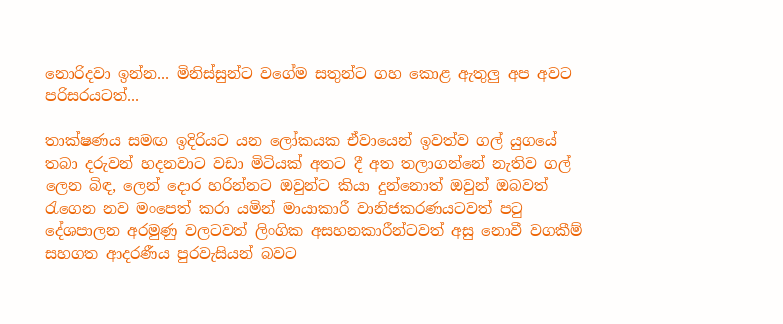නොරිදවා ඉන්න... මිනිස්සුන්ට වගේම සතුන්ට ගහ කොළ ඇතුලු අප අවට පරිසරයටත්...

තාක්ෂණය සමඟ ඉදිරියට යන ලෝකයක ඒවායෙන් ඉවත්ව ගල් යුගයේ තබා දරුවන් හදනවාට වඩා මිටියක් අතට දී අත තලාගන්නේ නැතිව ගල් ලෙන බිඳ, ලෙන් දොර හරින්නට ඔවුන්ට කියා දුන්නොත් ඔවුන් ඔබවත් රැගෙන නව මංපෙත් කරා යමින් මායාකාරී වානිජකරණයටවත් පටු දේශපාලන අරමුණු වලටවත් ලිංගික අසහනකාරීන්ටවත් අසු නොවී වගකීම් සහගත ආදරණීය පුරවැසියන් බවට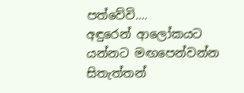පත්වේවි....
අඳුරෙන් ආලෝකයට යන්නට මඟපෙන්වන්න සිතැත්තන්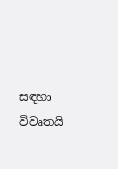සඳහා විවෘතයි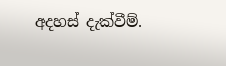අදහස් දැක්වීම්.